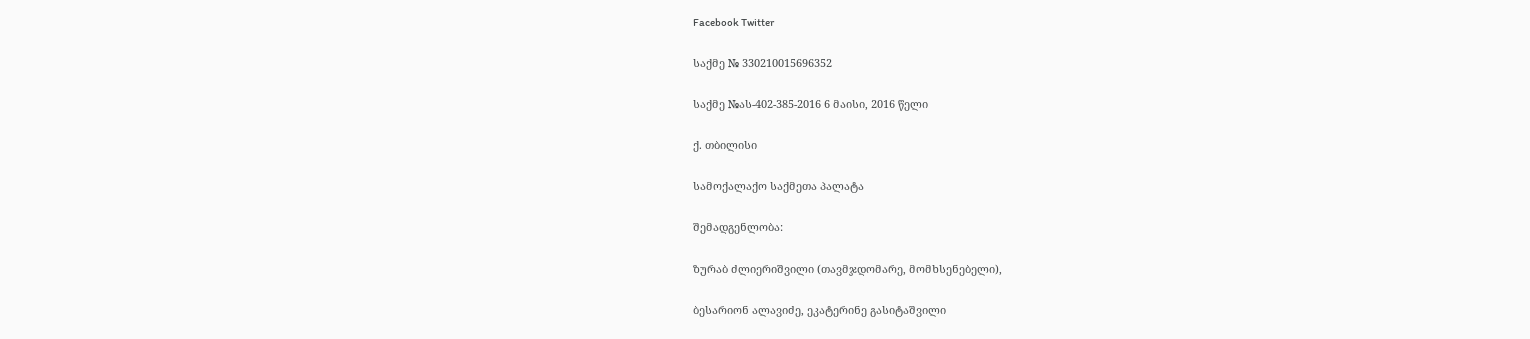Facebook Twitter

საქმე № 330210015696352

საქმე №ას-402-385-2016 6 მაისი, 2016 წელი

ქ. თბილისი

სამოქალაქო საქმეთა პალატა

შემადგენლობა:

ზურაბ ძლიერიშვილი (თავმჯდომარე, მომხსენებელი),

ბესარიონ ალავიძე, ეკატერინე გასიტაშვილი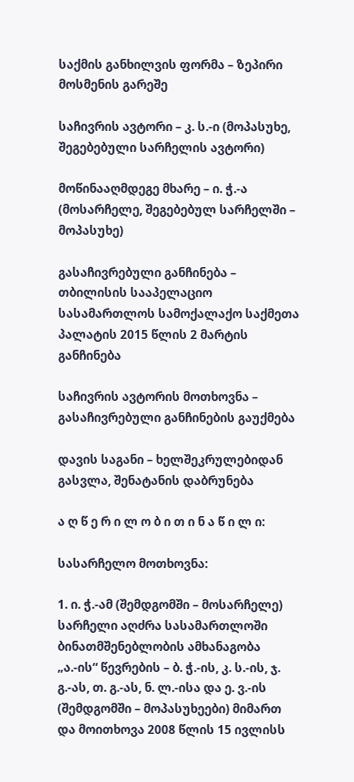საქმის განხილვის ფორმა – ზეპირი მოსმენის გარეშე

საჩივრის ავტორი – კ. ს.-ი (მოპასუხე, შეგებებული სარჩელის ავტორი)

მოწინააღმდეგე მხარე – ი. ჭ.-ა (მოსარჩელე, შეგებებულ სარჩელში – მოპასუხე)

გასაჩივრებული განჩინება – თბილისის სააპელაციო სასამართლოს სამოქალაქო საქმეთა პალატის 2015 წლის 2 მარტის განჩინება

საჩივრის ავტორის მოთხოვნა – გასაჩივრებული განჩინების გაუქმება

დავის საგანი – ხელშეკრულებიდან გასვლა, შენატანის დაბრუნება

ა ღ წ ე რ ი ლ ო ბ ი თ ი ნ ა წ ი ლ ი:

სასარჩელო მოთხოვნა:

1. ი. ჭ.-ამ (შემდგომში – მოსარჩელე) სარჩელი აღძრა სასამართლოში ბინათმშენებლობის ამხანაგობა „ა.-ის“ წევრების – ბ. ჭ.-ის, კ. ს.-ის, ჯ. გ.-ას, თ. გ.-ას, ნ. ლ.-ისა და ე. ვ.-ის (შემდგომში – მოპასუხეები) მიმართ და მოითხოვა 2008 წლის 15 ივლისს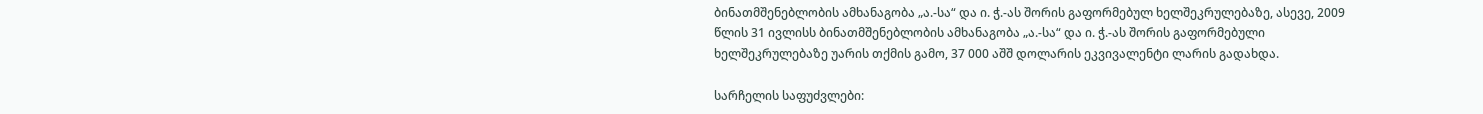ბინათმშენებლობის ამხანაგობა „ა.-სა“ და ი. ჭ.-ას შორის გაფორმებულ ხელშეკრულებაზე, ასევე, 2009 წლის 31 ივლისს ბინათმშენებლობის ამხანაგობა „ა.-სა“ და ი. ჭ.-ას შორის გაფორმებული ხელშეკრულებაზე უარის თქმის გამო, 37 000 აშშ დოლარის ეკვივალენტი ლარის გადახდა.

სარჩელის საფუძვლები: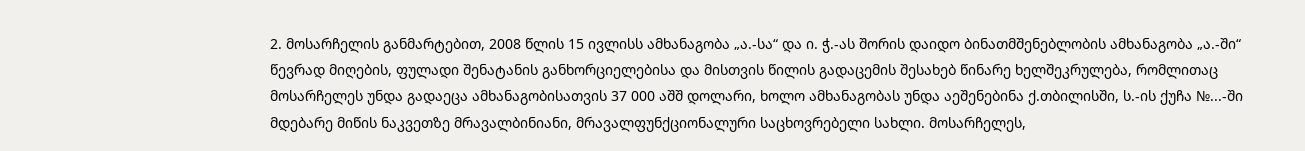2. მოსარჩელის განმარტებით, 2008 წლის 15 ივლისს ამხანაგობა „ა.-სა“ და ი. ჭ.-ას შორის დაიდო ბინათმშენებლობის ამხანაგობა „ა.-ში“ წევრად მიღების, ფულადი შენატანის განხორციელებისა და მისთვის წილის გადაცემის შესახებ წინარე ხელშეკრულება, რომლითაც მოსარჩელეს უნდა გადაეცა ამხანაგობისათვის 37 000 აშშ დოლარი, ხოლო ამხანაგობას უნდა აეშენებინა ქ.თბილისში, ს.-ის ქუჩა №...-ში მდებარე მიწის ნაკვეთზე მრავალბინიანი, მრავალფუნქციონალური საცხოვრებელი სახლი. მოსარჩელეს,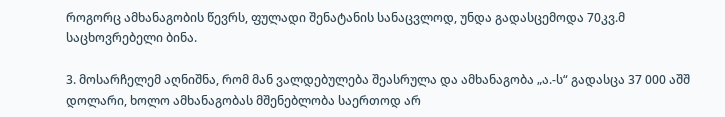როგორც ამხანაგობის წევრს, ფულადი შენატანის სანაცვლოდ, უნდა გადასცემოდა 70კვ.მ საცხოვრებელი ბინა.

3. მოსარჩელემ აღნიშნა, რომ მან ვალდებულება შეასრულა და ამხანაგობა „ა.-ს“ გადასცა 37 000 აშშ დოლარი, ხოლო ამხანაგობას მშენებლობა საერთოდ არ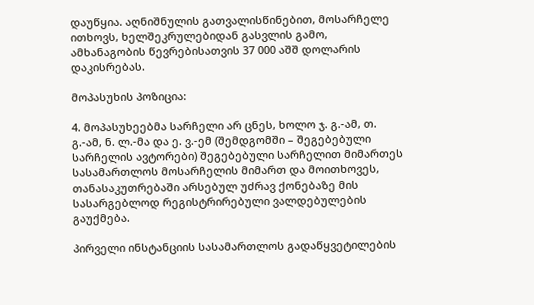დაუწყია. აღნიშნულის გათვალისწინებით, მოსარჩელე ითხოვს, ხელშეკრულებიდან გასვლის გამო, ამხანაგობის წევრებისათვის 37 000 აშშ დოლარის დაკისრებას.

მოპასუხის პოზიცია:

4. მოპასუხეებმა სარჩელი არ ცნეს, ხოლო ჯ. გ.-ამ, თ. გ.-ამ, ნ. ლ.-მა და ე. ვ.-ემ (შემდგომში – შეგებებული სარჩელის ავტორები) შეგებებული სარჩელით მიმართეს სასამართლოს მოსარჩელის მიმართ და მოითხოვეს, თანასაკუთრებაში არსებულ უძრავ ქონებაზე მის სასარგებლოდ რეგისტრირებული ვალდებულების გაუქმება.

პირველი ინსტანციის სასამართლოს გადაწყვეტილების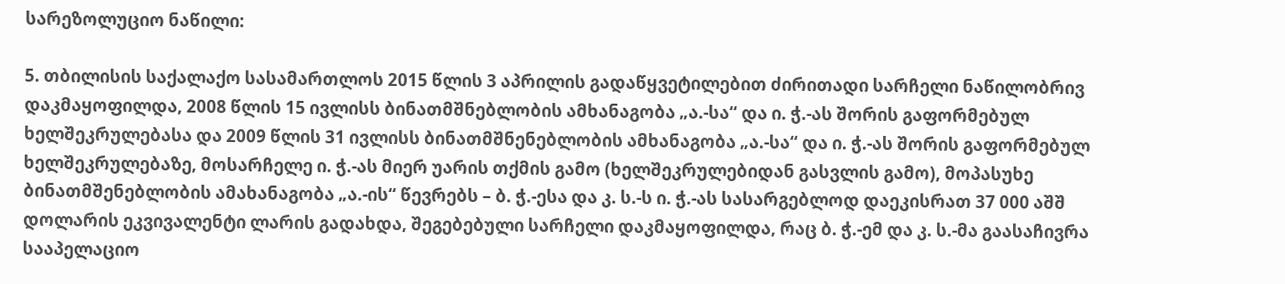სარეზოლუციო ნაწილი:

5. თბილისის საქალაქო სასამართლოს 2015 წლის 3 აპრილის გადაწყვეტილებით ძირითადი სარჩელი ნაწილობრივ დაკმაყოფილდა, 2008 წლის 15 ივლისს ბინათმშნებლობის ამხანაგობა „ა.-სა“ და ი. ჭ.-ას შორის გაფორმებულ ხელშეკრულებასა და 2009 წლის 31 ივლისს ბინათმშნენებლობის ამხანაგობა „ა.-სა“ და ი. ჭ.-ას შორის გაფორმებულ ხელშეკრულებაზე, მოსარჩელე ი. ჭ.-ას მიერ უარის თქმის გამო (ხელშეკრულებიდან გასვლის გამო), მოპასუხე ბინათმშენებლობის ამახანაგობა „ა.-ის“ წევრებს – ბ. ჭ.-ესა და კ. ს.-ს ი. ჭ.-ას სასარგებლოდ დაეკისრათ 37 000 აშშ დოლარის ეკვივალენტი ლარის გადახდა, შეგებებული სარჩელი დაკმაყოფილდა, რაც ბ. ჭ.-ემ და კ. ს.-მა გაასაჩივრა სააპელაციო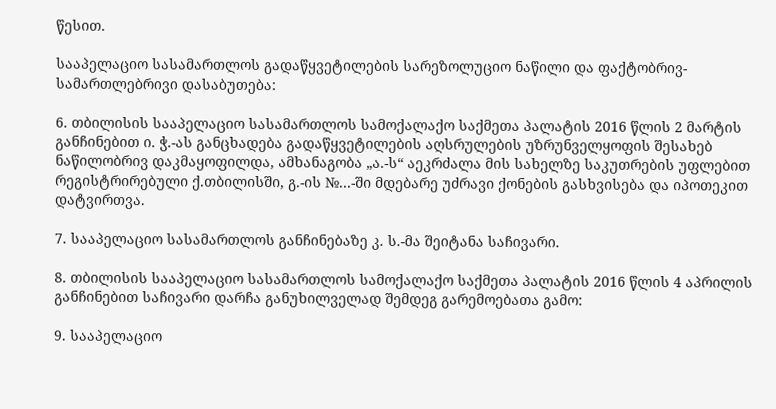წესით.

სააპელაციო სასამართლოს გადაწყვეტილების სარეზოლუციო ნაწილი და ფაქტობრივ-სამართლებრივი დასაბუთება:

6. თბილისის სააპელაციო სასამართლოს სამოქალაქო საქმეთა პალატის 2016 წლის 2 მარტის განჩინებით ი. ჭ.-ას განცხადება გადაწყვეტილების აღსრულების უზრუნველყოფის შესახებ ნაწილობრივ დაკმაყოფილდა, ამხანაგობა „ა.-ს“ აეკრძალა მის სახელზე საკუთრების უფლებით რეგისტრირებული ქ.თბილისში, გ.-ის №...-ში მდებარე უძრავი ქონების გასხვისება და იპოთეკით დატვირთვა.

7. სააპელაციო სასამართლოს განჩინებაზე კ. ს.-მა შეიტანა საჩივარი.

8. თბილისის სააპელაციო სასამართლოს სამოქალაქო საქმეთა პალატის 2016 წლის 4 აპრილის განჩინებით საჩივარი დარჩა განუხილველად შემდეგ გარემოებათა გამო:

9. სააპელაციო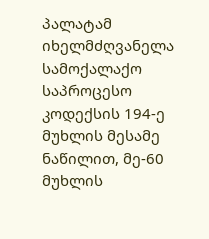პალატამ იხელმძღვანელა სამოქალაქო საპროცესო კოდექსის 194-ე მუხლის მესამე ნაწილით, მე-60 მუხლის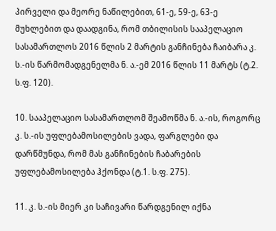პირველი და მეორე ნაწილებით, 61-ე, 59-ე, 63-ე მუხლებით და დაადგინა, რომ თბილისის სააპელაციო სასამართლოს 2016 წლის 2 მარტის განჩინება ჩაიბარა კ. ს.-ის წარმომადგენელმა ნ. ა.-ემ 2016 წლის 11 მარტს (ტ.2. ს.ფ. 120).

10. სააპელაციო სასამართლომ შეამოწმა ნ. ა.-ის, როგორც კ. ს.-ის უფლებამოსილების ვადა, ფარგლები და დარწმუნდა, რომ მას განჩინების ჩაბარების უფლებამოსილება ჰქონდა (ტ.1. ს.ფ. 275).

11. კ. ს.-ის მიერ კი საჩივარი წარდგენილ იქნა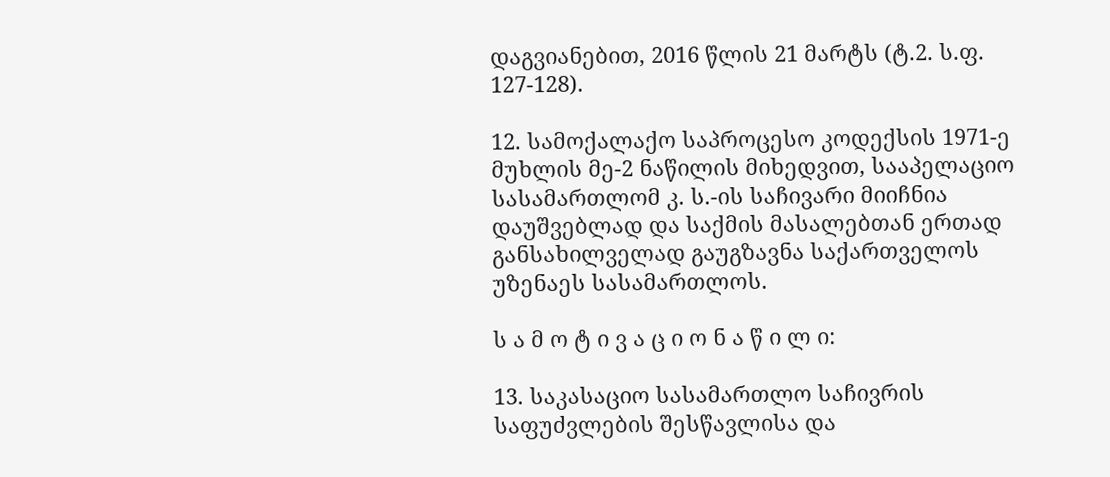დაგვიანებით, 2016 წლის 21 მარტს (ტ.2. ს.ფ. 127-128).

12. სამოქალაქო საპროცესო კოდექსის 1971-ე მუხლის მე-2 ნაწილის მიხედვით, სააპელაციო სასამართლომ კ. ს.-ის საჩივარი მიიჩნია დაუშვებლად და საქმის მასალებთან ერთად განსახილველად გაუგზავნა საქართველოს უზენაეს სასამართლოს.

ს ა მ ო ტ ი ვ ა ც ი ო ნ ა წ ი ლ ი:

13. საკასაციო სასამართლო საჩივრის საფუძვლების შესწავლისა და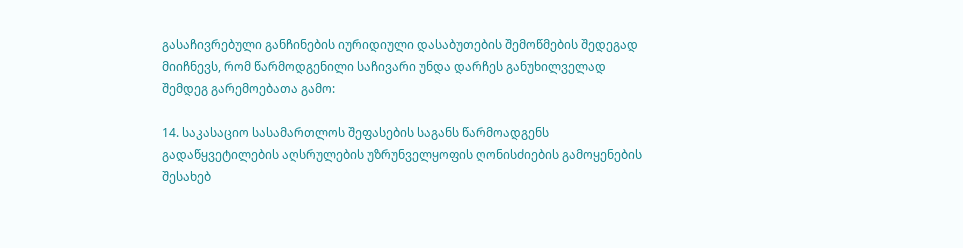გასაჩივრებული განჩინების იურიდიული დასაბუთების შემოწმების შედეგად მიიჩნევს, რომ წარმოდგენილი საჩივარი უნდა დარჩეს განუხილველად შემდეგ გარემოებათა გამო:

14. საკასაციო სასამართლოს შეფასების საგანს წარმოადგენს გადაწყვეტილების აღსრულების უზრუნველყოფის ღონისძიების გამოყენების შესახებ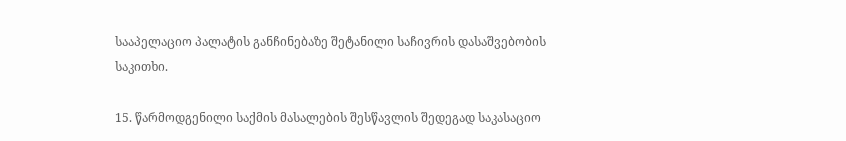სააპელაციო პალატის განჩინებაზე შეტანილი საჩივრის დასაშვებობის საკითხი.

15. წარმოდგენილი საქმის მასალების შესწავლის შედეგად საკასაციო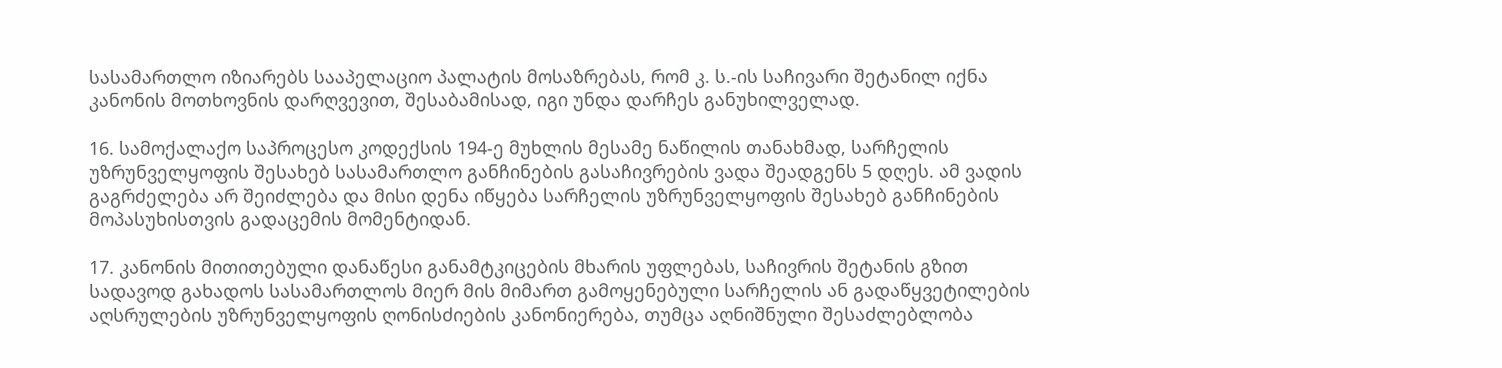სასამართლო იზიარებს სააპელაციო პალატის მოსაზრებას, რომ კ. ს.-ის საჩივარი შეტანილ იქნა კანონის მოთხოვნის დარღვევით, შესაბამისად, იგი უნდა დარჩეს განუხილველად.

16. სამოქალაქო საპროცესო კოდექსის 194-ე მუხლის მესამე ნაწილის თანახმად, სარჩელის უზრუნველყოფის შესახებ სასამართლო განჩინების გასაჩივრების ვადა შეადგენს 5 დღეს. ამ ვადის გაგრძელება არ შეიძლება და მისი დენა იწყება სარჩელის უზრუნველყოფის შესახებ განჩინების მოპასუხისთვის გადაცემის მომენტიდან.

17. კანონის მითითებული დანაწესი განამტკიცების მხარის უფლებას, საჩივრის შეტანის გზით სადავოდ გახადოს სასამართლოს მიერ მის მიმართ გამოყენებული სარჩელის ან გადაწყვეტილების აღსრულების უზრუნველყოფის ღონისძიების კანონიერება, თუმცა აღნიშნული შესაძლებლობა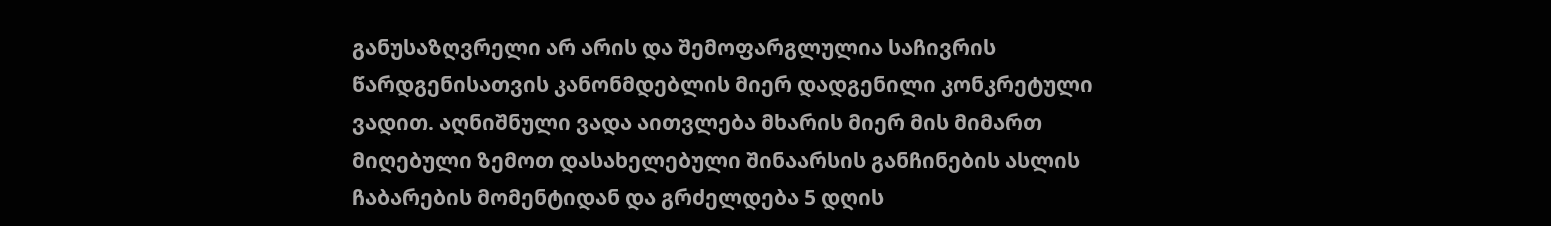განუსაზღვრელი არ არის და შემოფარგლულია საჩივრის წარდგენისათვის კანონმდებლის მიერ დადგენილი კონკრეტული ვადით. აღნიშნული ვადა აითვლება მხარის მიერ მის მიმართ მიღებული ზემოთ დასახელებული შინაარსის განჩინების ასლის ჩაბარების მომენტიდან და გრძელდება 5 დღის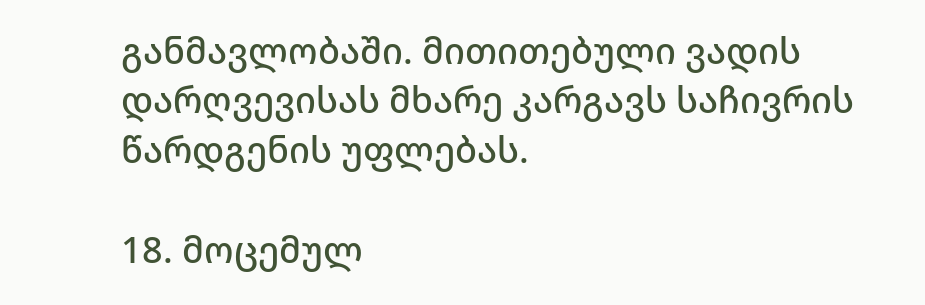განმავლობაში. მითითებული ვადის დარღვევისას მხარე კარგავს საჩივრის წარდგენის უფლებას.

18. მოცემულ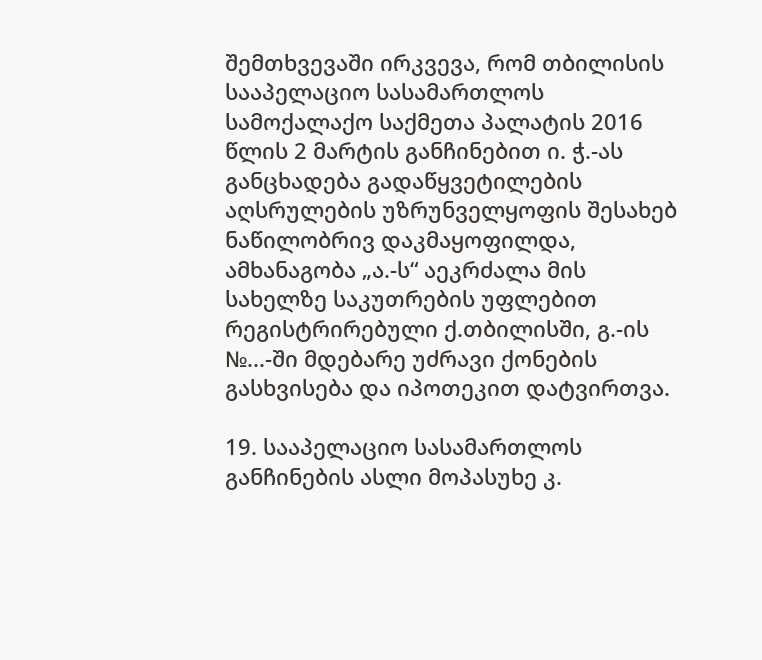შემთხვევაში ირკვევა, რომ თბილისის სააპელაციო სასამართლოს სამოქალაქო საქმეთა პალატის 2016 წლის 2 მარტის განჩინებით ი. ჭ.-ას განცხადება გადაწყვეტილების აღსრულების უზრუნველყოფის შესახებ ნაწილობრივ დაკმაყოფილდა, ამხანაგობა „ა.-ს“ აეკრძალა მის სახელზე საკუთრების უფლებით რეგისტრირებული ქ.თბილისში, გ.-ის №...-ში მდებარე უძრავი ქონების გასხვისება და იპოთეკით დატვირთვა.

19. სააპელაციო სასამართლოს განჩინების ასლი მოპასუხე კ.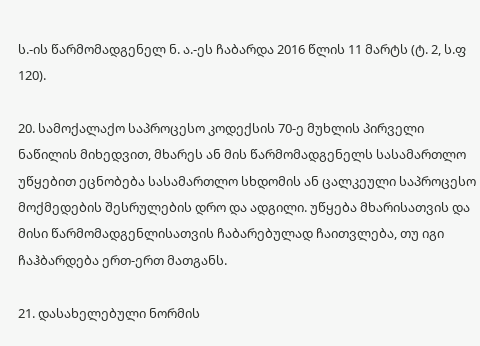ს.-ის წარმომადგენელ ნ. ა.-ეს ჩაბარდა 2016 წლის 11 მარტს (ტ. 2, ს.ფ 120).

20. სამოქალაქო საპროცესო კოდექსის 70-ე მუხლის პირველი ნაწილის მიხედვით, მხარეს ან მის წარმომადგენელს სასამართლო უწყებით ეცნობება სასამართლო სხდომის ან ცალკეული საპროცესო მოქმედების შესრულების დრო და ადგილი. უწყება მხარისათვის და მისი წარმომადგენლისათვის ჩაბარებულად ჩაითვლება, თუ იგი ჩაჰბარდება ერთ-ერთ მათგანს.

21. დასახელებული ნორმის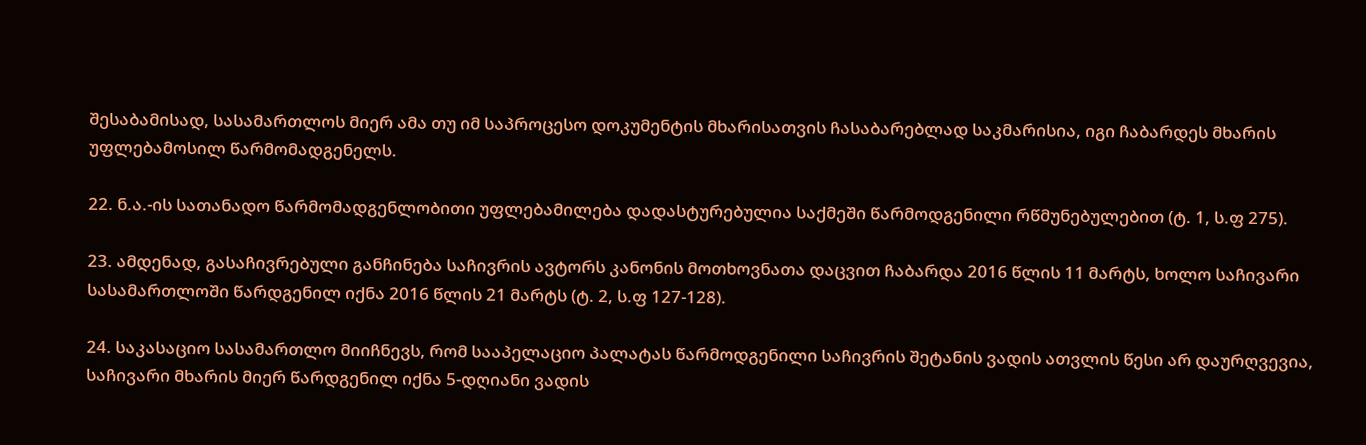შესაბამისად, სასამართლოს მიერ ამა თუ იმ საპროცესო დოკუმენტის მხარისათვის ჩასაბარებლად საკმარისია, იგი ჩაბარდეს მხარის უფლებამოსილ წარმომადგენელს.

22. ნ.ა.-ის სათანადო წარმომადგენლობითი უფლებამილება დადასტურებულია საქმეში წარმოდგენილი რწმუნებულებით (ტ. 1, ს.ფ 275).

23. ამდენად, გასაჩივრებული განჩინება საჩივრის ავტორს კანონის მოთხოვნათა დაცვით ჩაბარდა 2016 წლის 11 მარტს, ხოლო საჩივარი სასამართლოში წარდგენილ იქნა 2016 წლის 21 მარტს (ტ. 2, ს.ფ 127-128).

24. საკასაციო სასამართლო მიიჩნევს, რომ სააპელაციო პალატას წარმოდგენილი საჩივრის შეტანის ვადის ათვლის წესი არ დაურღვევია, საჩივარი მხარის მიერ წარდგენილ იქნა 5-დღიანი ვადის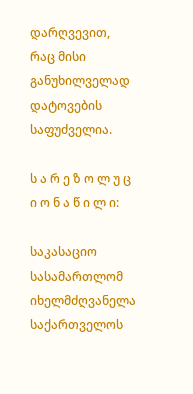დარღვევით, რაც მისი განუხილველად დატოვების საფუძველია.

ს ა რ ე ზ ო ლ უ ც ი ო ნ ა წ ი ლ ი:

საკასაციო სასამართლომ იხელმძღვანელა საქართველოს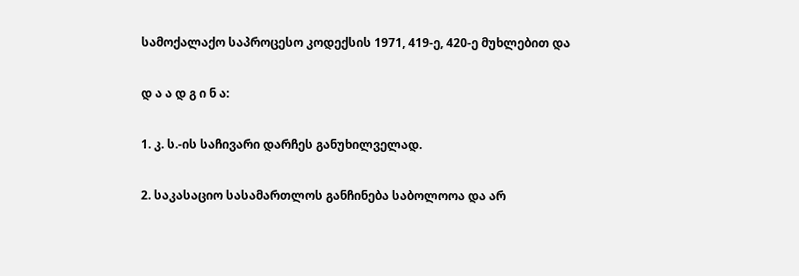სამოქალაქო საპროცესო კოდექსის 1971, 419-ე, 420-ე მუხლებით და

დ ა ა დ გ ი ნ ა:

1. კ. ს.-ის საჩივარი დარჩეს განუხილველად.

2. საკასაციო სასამართლოს განჩინება საბოლოოა და არ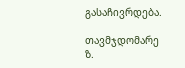გასაჩივრდება.

თავმჯდომარე ზ.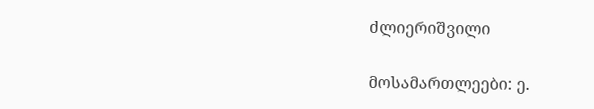ძლიერიშვილი

მოსამართლეები: ე.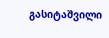გასიტაშვილი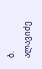ბ. ალავიძე